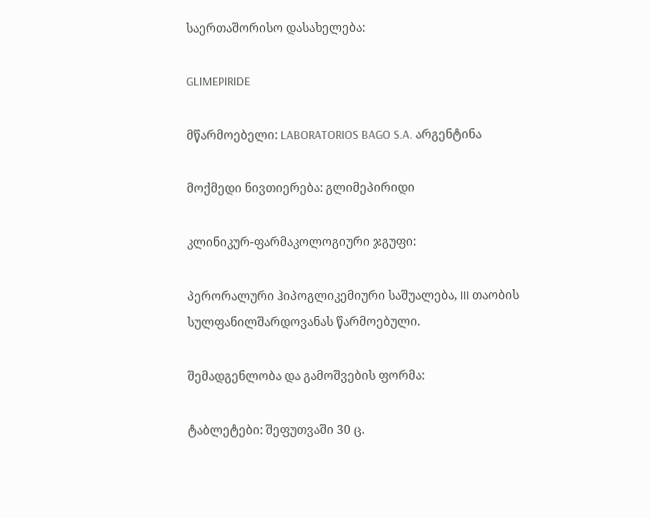საერთაშორისო დასახელება:

GLIMEPIRIDE

მწარმოებელი: LABORATORIOS BAGO S.A. არგენტინა

მოქმედი ნივთიერება: გლიმეპირიდი

კლინიკურ-ფარმაკოლოგიური ჯგუფი:

პერორალური ჰიპოგლიკემიური საშუალება, III თაობის სულფანილშარდოვანას წარმოებული.

შემადგენლობა და გამოშვების ფორმა:

ტაბლეტები: შეფუთვაში 30 ც.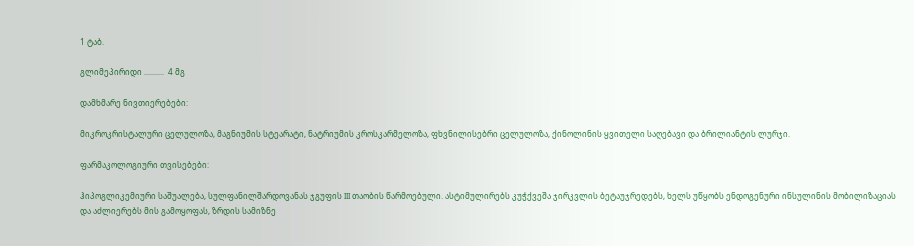1 ტაბ.

გლიმეპირიდი ..........  4 მგ

დამხმარე ნივთიერებები:

მიკროკრისტალური ცელულოზა, მაგნიუმის სტეარატი, ნატრიუმის კროსკარმელოზა, ფხვნილისებრი ცელულოზა, ქინოლინის ყვითელი საღებავი და ბრილიანტის ლურჯი.

ფარმაკოლოგიური თვისებები:

ჰიპოგლიკემიური საშუალება, სულფანილშარდოვანას ჯგუფის III თაობის წარმოებული. ასტიმულირებს კუჭქვეშა ჯირკვლის ბეტაუჯრედებს, ხელს უწყობს ენდოგენური ინსულინის მობილიზაციას და აძლიერებს მის გამოყოფას, ზრდის სამიზნე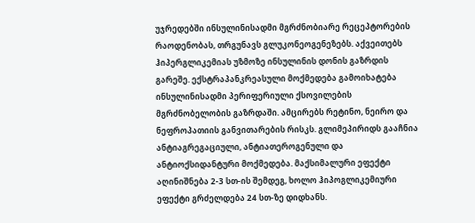უჯრედებში ინსულინისადმი მგრძნობიარე რეცეპტორების რაოდენობას, თრგუნავს გლუკონეოგენეზებს. აქვეითებს ჰიპერგლიკემიას უზმოზე ინსულინის დონის გაზრდის გარეშე. ექსტრაპანკრეასული მოქმედება გამოიხატება ინსულინისადმი პერიფერიული ქსოვილების მგრძნობელობის გაზრდაში. ამცირებს რეტინო, ნეირო და ნეფროპათიის განვითარების რისკს. გლიმეპირიდს გააჩნია ანტიაგრეგაციული, ანტიათეროგენული და ანტიოქსიდანტური მოქმედება. მაქსიმალური ეფექტი აღინიშნება 2-3 სთ-ის შემდეგ, ხოლო ჰიპოგლიკემიური ეფექტი გრძელდება 24 სთ-ზე დიდხანს.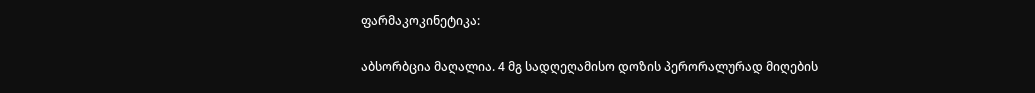ფარმაკოკინეტიკა:

აბსორბცია მაღალია. 4 მგ სადღეღამისო დოზის პერორალურად მიღების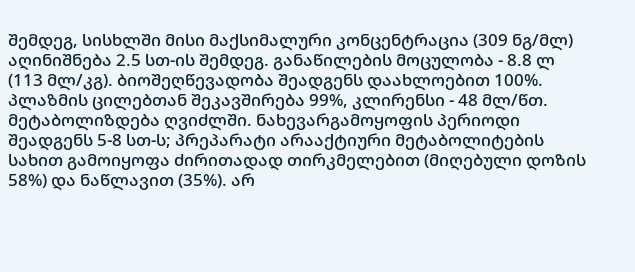შემდეგ, სისხლში მისი მაქსიმალური კონცენტრაცია (309 ნგ/მლ) აღინიშნება 2.5 სთ-ის შემდეგ. განაწილების მოცულობა - 8.8 ლ (113 მლ/კგ). ბიოშეღწევადობა შეადგენს დაახლოებით 100%. პლაზმის ცილებთან შეკავშირება 99%, კლირენსი - 48 მლ/წთ. მეტაბოლიზდება ღვიძლში. ნახევარგამოყოფის პერიოდი შეადგენს 5-8 სთ-ს; პრეპარატი არააქტიური მეტაბოლიტების სახით გამოიყოფა ძირითადად თირკმელებით (მიღებული დოზის 58%) და ნაწლავით (35%). არ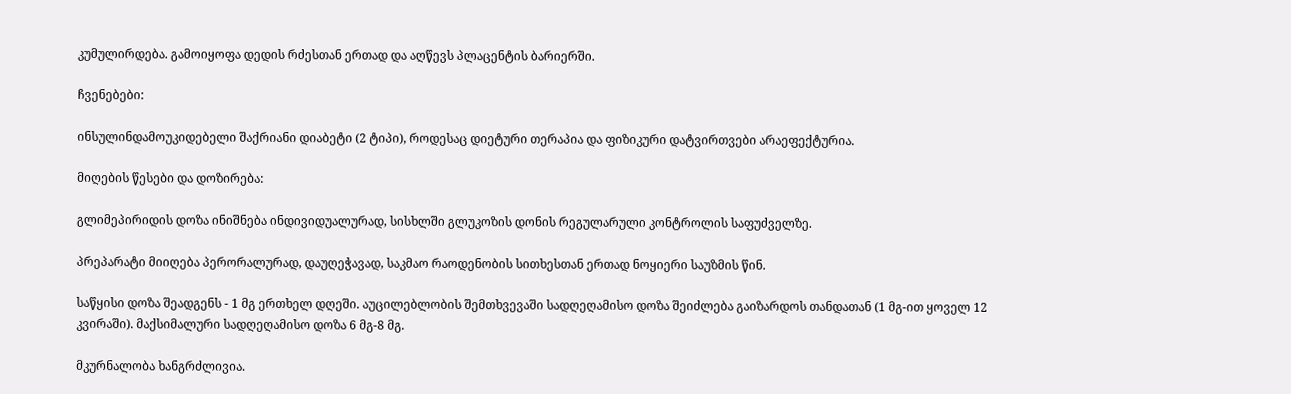კუმულირდება. გამოიყოფა დედის რძესთან ერთად და აღწევს პლაცენტის ბარიერში.

ჩვენებები:

ინსულინდამოუკიდებელი შაქრიანი დიაბეტი (2 ტიპი), როდესაც დიეტური თერაპია და ფიზიკური დატვირთვები არაეფექტურია.

მიღების წესები და დოზირება:

გლიმეპირიდის დოზა ინიშნება ინდივიდუალურად, სისხლში გლუკოზის დონის რეგულარული კონტროლის საფუძველზე.

პრეპარატი მიიღება პერორალურად, დაუღეჭავად, საკმაო რაოდენობის სითხესთან ერთად ნოყიერი საუზმის წინ.

საწყისი დოზა შეადგენს - 1 მგ ერთხელ დღეში. აუცილებლობის შემთხვევაში სადღეღამისო დოზა შეიძლება გაიზარდოს თანდათან (1 მგ-ით ყოველ 12 კვირაში). მაქსიმალური სადღეღამისო დოზა 6 მგ-8 მგ.

მკურნალობა ხანგრძლივია.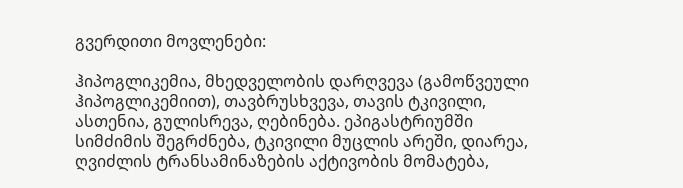გვერდითი მოვლენები:

ჰიპოგლიკემია, მხედველობის დარღვევა (გამოწვეული ჰიპოგლიკემიით), თავბრუსხვევა, თავის ტკივილი, ასთენია, გულისრევა, ღებინება. ეპიგასტრიუმში სიმძიმის შეგრძნება, ტკივილი მუცლის არეში, დიარეა, ღვიძლის ტრანსამინაზების აქტივობის მომატება,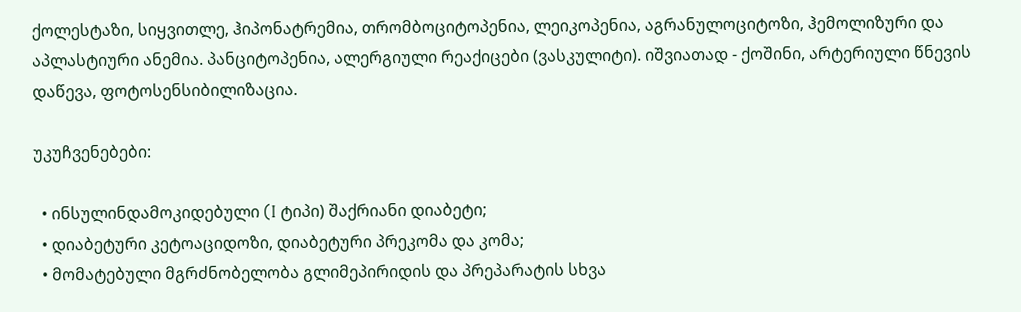ქოლესტაზი, სიყვითლე, ჰიპონატრემია, თრომბოციტოპენია, ლეიკოპენია, აგრანულოციტოზი, ჰემოლიზური და აპლასტიური ანემია. პანციტოპენია, ალერგიული რეაქიცები (ვასკულიტი). იშვიათად - ქოშინი, არტერიული წნევის დაწევა, ფოტოსენსიბილიზაცია.

უკუჩვენებები:

  • ინსულინდამოკიდებული (I ტიპი) შაქრიანი დიაბეტი;
  • დიაბეტური კეტოაციდოზი, დიაბეტური პრეკომა და კომა;
  • მომატებული მგრძნობელობა გლიმეპირიდის და პრეპარატის სხვა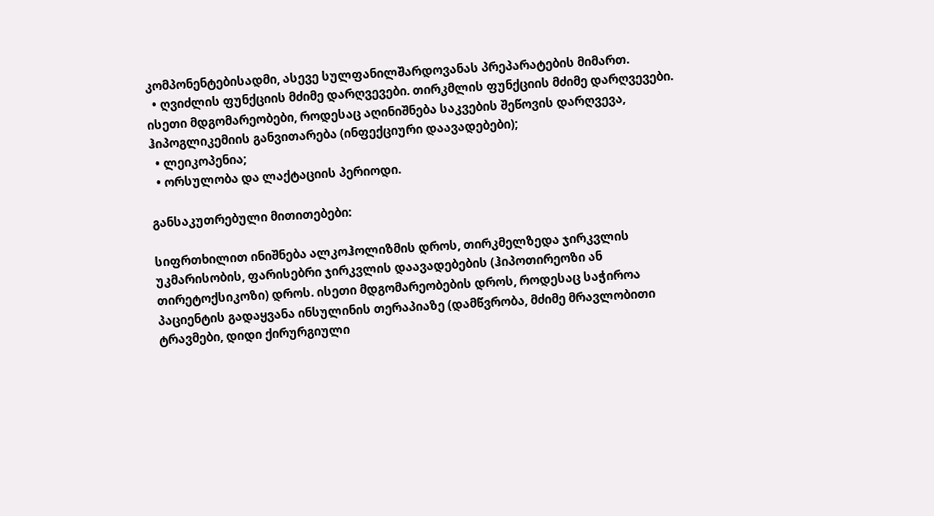კომპონენტებისადმი, ასევე სულფანილშარდოვანას პრეპარატების მიმართ.
  • ღვიძლის ფუნქციის მძიმე დარღვევები. თირკმლის ფუნქციის მძიმე დარღვევები. ისეთი მდგომარეობები, როდესაც აღინიშნება საკვების შეწოვის დარღვევა, ჰიპოგლიკემიის განვითარება (ინფექციური დაავადებები);
  • ლეიკოპენია;
  • ორსულობა და ლაქტაციის პერიოდი.

განსაკუთრებული მითითებები:

სიფრთხილით ინიშნება ალკოჰოლიზმის დროს, თირკმელზედა ჯირკვლის უკმარისობის, ფარისებრი ჯირკვლის დაავადებების (ჰიპოთირეოზი ან თირეტოქსიკოზი) დროს. ისეთი მდგომარეობების დროს, როდესაც საჭიროა პაციენტის გადაყვანა ინსულინის თერაპიაზე (დამწვრობა, მძიმე მრავლობითი ტრავმები, დიდი ქირურგიული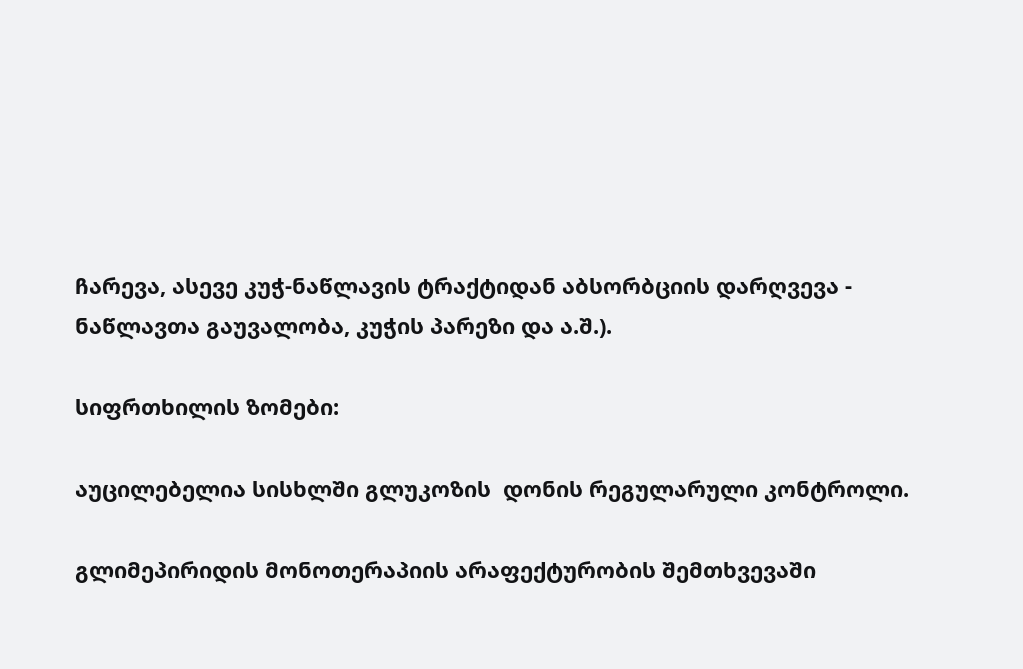ჩარევა, ასევე კუჭ-ნაწლავის ტრაქტიდან აბსორბციის დარღვევა - ნაწლავთა გაუვალობა, კუჭის პარეზი და ა.შ.).

სიფრთხილის ზომები:

აუცილებელია სისხლში გლუკოზის  დონის რეგულარული კონტროლი.

გლიმეპირიდის მონოთერაპიის არაფექტურობის შემთხვევაში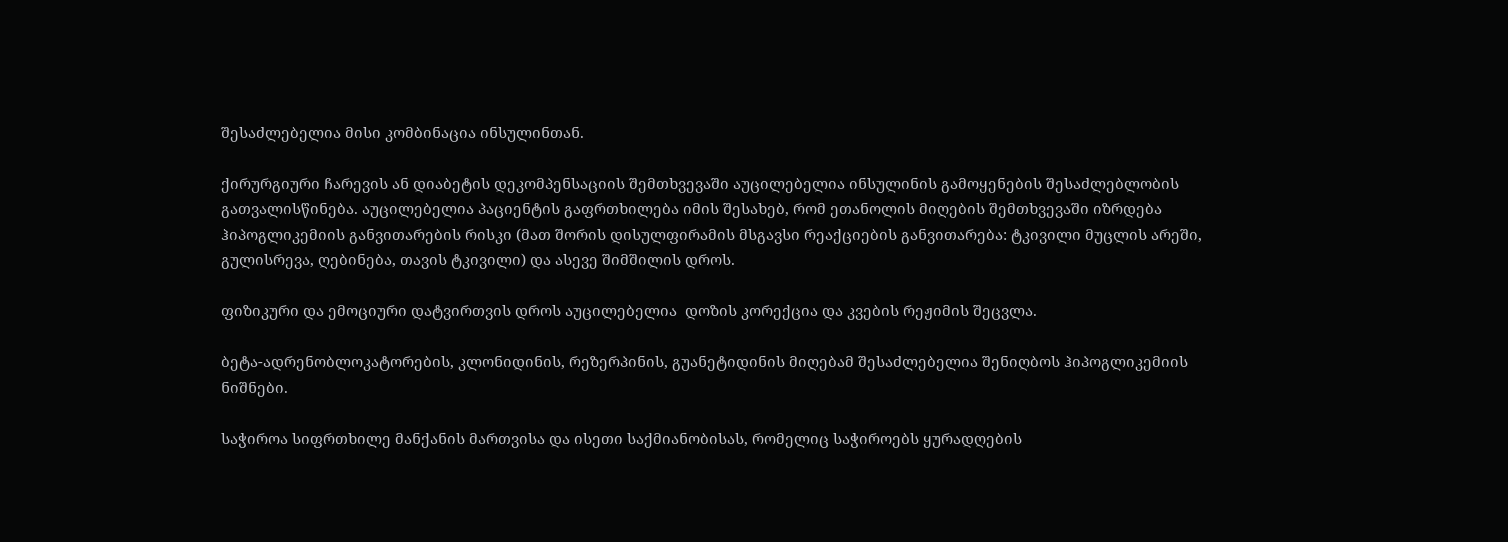შესაძლებელია მისი კომბინაცია ინსულინთან.

ქირურგიური ჩარევის ან დიაბეტის დეკომპენსაციის შემთხვევაში აუცილებელია ინსულინის გამოყენების შესაძლებლობის გათვალისწინება. აუცილებელია პაციენტის გაფრთხილება იმის შესახებ, რომ ეთანოლის მიღების შემთხვევაში იზრდება ჰიპოგლიკემიის განვითარების რისკი (მათ შორის დისულფირამის მსგავსი რეაქციების განვითარება: ტკივილი მუცლის არეში, გულისრევა, ღებინება, თავის ტკივილი) და ასევე შიმშილის დროს.

ფიზიკური და ემოციური დატვირთვის დროს აუცილებელია  დოზის კორექცია და კვების რეჟიმის შეცვლა.

ბეტა-ადრენობლოკატორების, კლონიდინის, რეზერპინის, გუანეტიდინის მიღებამ შესაძლებელია შენიღბოს ჰიპოგლიკემიის ნიშნები.

საჭიროა სიფრთხილე მანქანის მართვისა და ისეთი საქმიანობისას, რომელიც საჭიროებს ყურადღების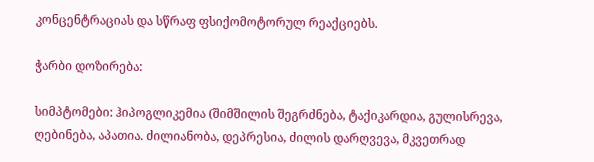კონცენტრაციას და სწრაფ ფსიქომოტორულ რეაქციებს.

ჭარბი დოზირება:

სიმპტომები: ჰიპოგლიკემია (შიმშილის შეგრძნება, ტაქიკარდია, გულისრევა, ღებინება, აპათია. ძილიანობა, დეპრესია, ძილის დარღვევა, მკვეთრად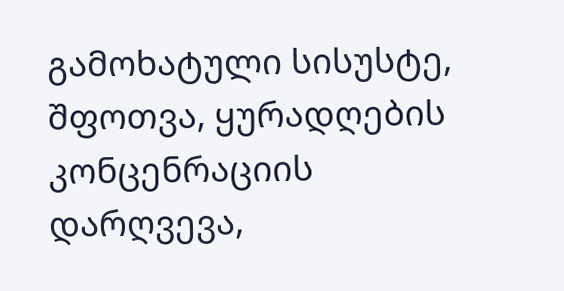გამოხატული სისუსტე, შფოთვა, ყურადღების კონცენრაციის დარღვევა,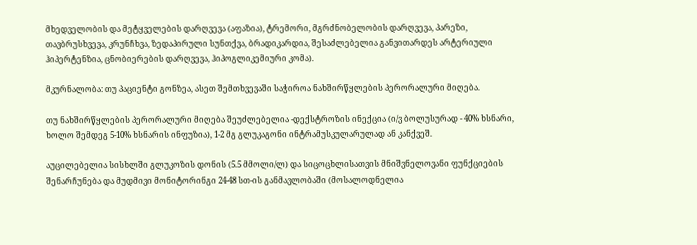მხედველობის და მეტყველების დარღვევა (აფაზია), ტრემორი, მგრძნობელობის დარღვევა, პარეზი, თავბრუსხვევა, კრუნჩხვა, ზედაპირული სუნთქვა, ბრადიკარდია, შესაძლებელია განვითარდეს არტერიული ჰიპერტენზია, ცნობიერების დარღვევა, ჰიპოგლიკემიური კომა).

მკურნალობა: თუ პაციენტი გონზეა, ასეთ შემთხვევაში საჭიროა ნახშირწყლების პერორალური მიღება.

თუ ნახშირწყლების პერორალური მიღება შეუძლებელია -დექსტროზის ინექცია (ი/ვ ბოლუსურად - 40% ხსნარი, ხოლო შემდეგ 5-10% ხსნარის ინფუზია), 1-2 მგ გლუკაგონი ინტრამუსკულარულად ან კანქვეშ.

აუცილებელია სისხლში გლუკოზის დონის (5.5 მმოლი/ლ) და სიცოცხლისათვის მნიშვნელოვანი ფუნქციების შენარჩუნება და მუდმივი მონიტორინგი 24-48 სთ-ის განმავლობაში (მოსალოდნელია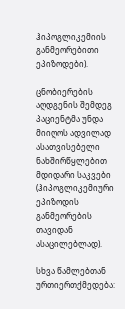ჰიპოგლიკემიის განმეორებითი ეპიზოდები).

ცნობიერების აღდგენის შემდეგ პაციენტმა უნდა მიიღოს ადვილად ასათვისებელი ნახშირწყლებით მდიდარი საკვები (ჰიპოგლიკემიური ეპიზოდის განმეორების თავიდან ასაცილებლად).

სხვა წამლებთან ურთიერთქმედება: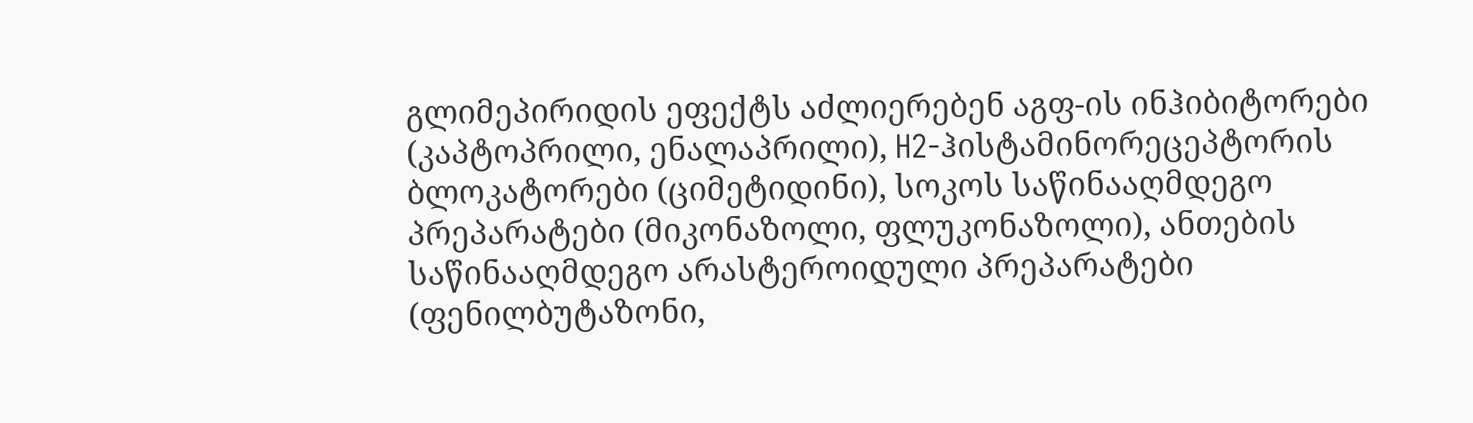გლიმეპირიდის ეფექტს აძლიერებენ აგფ-ის ინჰიბიტორები (კაპტოპრილი, ენალაპრილი), H2-ჰისტამინორეცეპტორის ბლოკატორები (ციმეტიდინი), სოკოს საწინააღმდეგო პრეპარატები (მიკონაზოლი, ფლუკონაზოლი), ანთების საწინააღმდეგო არასტეროიდული პრეპარატები (ფენილბუტაზონი,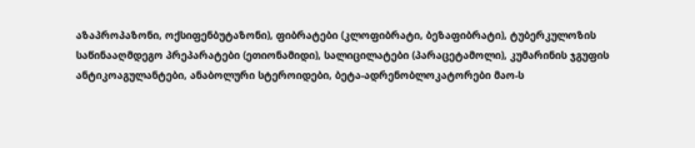აზაპროპაზონი, ოქსიფენბუტაზონი), ფიბრატები (კლოფიბრატი, ბეზაფიბრატი), ტუბერკულოზის საწინააღმდეგო პრეპარატები (ეთიონამიდი), სალიცილატები (პარაცეტამოლი), კუმარინის ჯგუფის ანტიკოაგულანტები, ანაბოლური სტეროიდები, ბეტა-ადრენობლოკატორები მაო-ს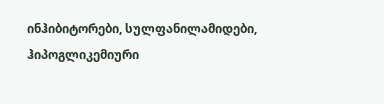ინჰიბიტორები, სულფანილამიდები, ჰიპოგლიკემიური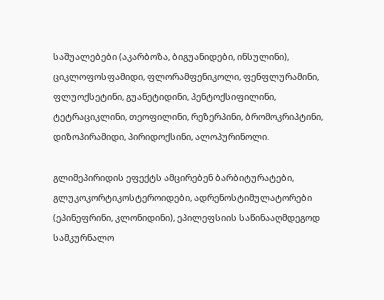საშუალებები (აკარბოზა, ბიგუანიდები, ინსულინი), ციკლოფოსფამიდი, ფლორამფენიკოლი, ფენფლურამინი, ფლუოქსეტინი, გუანეტიდინი, პენტოქსიფილინი, ტეტრაციკლინი, თეოფილინი, რეზერპინი, ბრომოკრიპტინი, დიზოპირამიდი, პირიდოქსინი, ალოპურინოლი.

გლიმეპირიდის ეფექტს ამცირებენ ბარბიტურატები, გლუკოკორტიკოსტეროიდები, ადრენოსტიმულატორები (ეპინეფრინი, კლონიდინი), ეპილეფსიის საწინააღმდეგოდ სამკურნალო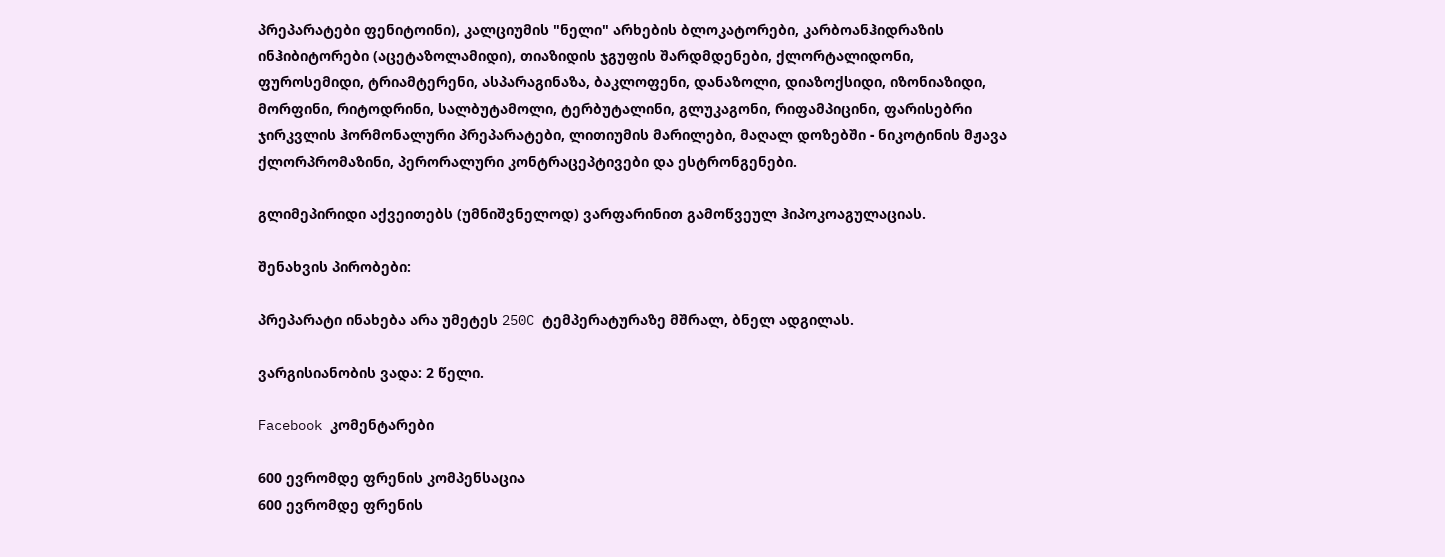პრეპარატები ფენიტოინი), კალციუმის "ნელი" არხების ბლოკატორები, კარბოანჰიდრაზის ინჰიბიტორები (აცეტაზოლამიდი), თიაზიდის ჯგუფის შარდმდენები, ქლორტალიდონი, ფუროსემიდი, ტრიამტერენი, ასპარაგინაზა, ბაკლოფენი, დანაზოლი, დიაზოქსიდი, იზონიაზიდი, მორფინი, რიტოდრინი, სალბუტამოლი, ტერბუტალინი, გლუკაგონი, რიფამპიცინი, ფარისებრი ჯირკვლის ჰორმონალური პრეპარატები, ლითიუმის მარილები, მაღალ დოზებში - ნიკოტინის მჟავა ქლორპრომაზინი, პერორალური კონტრაცეპტივები და ესტრონგენები.

გლიმეპირიდი აქვეითებს (უმნიშვნელოდ) ვარფარინით გამოწვეულ ჰიპოკოაგულაციას.

შენახვის პირობები:

პრეპარატი ინახება არა უმეტეს 250C ტემპერატურაზე მშრალ, ბნელ ადგილას.

ვარგისიანობის ვადა: 2 წელი.

Facebook კომენტარები

600 ევრომდე ფრენის კომპენსაცია
600 ევრომდე ფრენის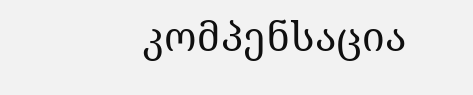კომპენსაცია